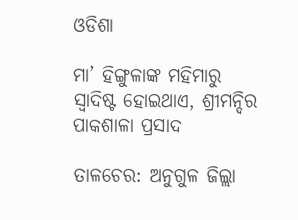ଓଡିଶା

ମ‌ା’ ହିଙ୍ଗୁଳାଙ୍କ ମହିମାରୁ ସ୍ବାଦିଷ୍ଟ ହୋଇଥାଏ, ଶ୍ରୀମନ୍ଦିର ପାକଶାଳା ପ୍ରସାଦ

ତାଳଚେର: ଅନୁଗୁଳ ଜିଲ୍ଲା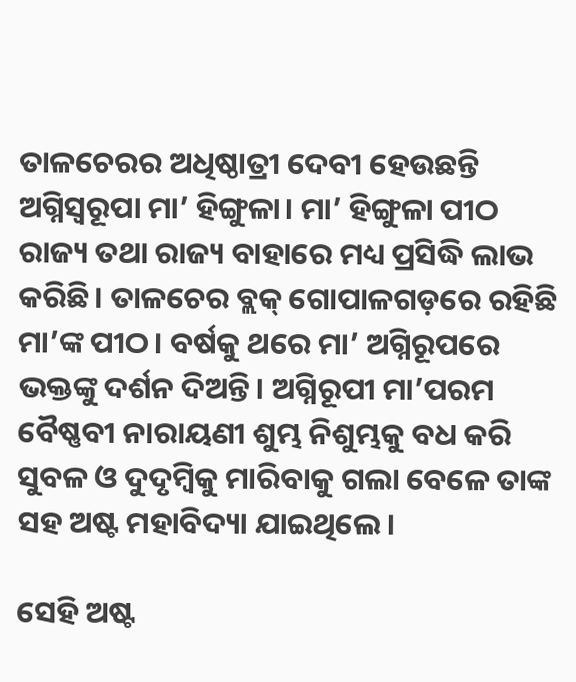ତାଳଚେରର ଅଧିଷ୍ଠାତ୍ରୀ ଦେବୀ ହେଉଛନ୍ତି ଅଗ୍ନିସ୍ବରୂପା ମା’ ହିଙ୍ଗୁଳା। ମା’ ହିଙ୍ଗୁଳା ପୀଠ ରାଜ୍ୟ ତଥା ରାଜ୍ୟ ବାହାରେ ମଧ୍ୟ ପ୍ରସିଦ୍ଧି ଲାଭ କରିଛି। ତାଳଚେର ବ୍ଲକ୍ ଗୋପାଳଗଡ଼ରେ ରହିଛି ମା’ଙ୍କ ପୀଠ। ବର୍ଷକୁ ଥରେ ମା’ ଅଗ୍ନିରୂପରେ ଭକ୍ତଙ୍କୁ ଦର୍ଶନ ଦିଅନ୍ତି। ଅଗ୍ନିରୂପୀ ମା’ପରମ ବୈଷ୍ଣବୀ ନାରାୟଣୀ ଶୁମ୍ଭ ନିଶୁମ୍ଭକୁ ବଧ କରି ସୁବଳ ଓ ଦୁଦୃମ୍ୱିକୁ ମାରିବାକୁ ଗଲା ବେଳେ ତାଙ୍କ ସହ ଅଷ୍ଟ ମହାବିଦ୍ୟା ଯାଇଥିଲେ।

ସେହି ଅଷ୍ଟ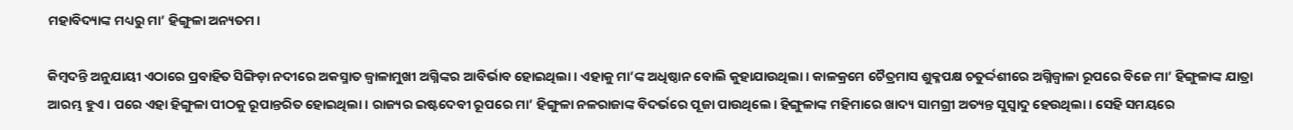ମହାବିଦ୍ୟାଙ୍କ ମଧ୍ୟରୁ ମା’ ହିଙ୍ଗୁଳା ଅନ୍ୟତମ।

କିମ୍ବଦନ୍ତି ଅନୁଯାୟୀ ଏଠାରେ ପ୍ରବାହିତ ସିଙ୍ଗିଡ଼ା ନଦୀରେ ଅକସ୍ମାତ ଜ୍ୱାଳାମୁଖୀ ଅଗ୍ନିଙ୍କର ଆବିର୍ଭାବ ହୋଇଥିଲା। ଏହାକୁ ମା’ଙ୍କ ଅଧିଷ୍ଠାନ ବୋଲି କୁହାଯାଉଥିଲା। କାଳକ୍ରମେ ଚୈତ୍ରମାସ ଶୁକ୍ଳପକ୍ଷ ଚତୁର୍ଦ୍ଦଶୀରେ ଅଗ୍ନିଜ୍ୱାଳା ରୂପରେ ବିଜେ ମା’ ହିଙ୍ଗୁଳାଙ୍କ ଯାତ୍ରା ଆରମ୍ଭ ହୁଏ। ପରେ ଏହା ହିଙ୍ଗୁଳା ପୀଠକୁ ରୂପାନ୍ତରିତ ହୋଇଥିଲା। ରାଜ୍ୟର ଇଷ୍ଟଦେବୀ ରୂପରେ ମା’ ହିଙ୍ଗୁଳା ନଳରାଜାଙ୍କ ବିଦର୍ଭରେ ପୂଜା ପାଉଥିଲେ। ହିଙ୍ଗୁଳାଙ୍କ ମହିମାରେ ଖାଦ୍ୟ ସାମଗ୍ରୀ ଅତ୍ୟନ୍ତ ସୁସ୍ୱାଦୁ ହେଉଥିଲା। ସେହି ସମୟରେ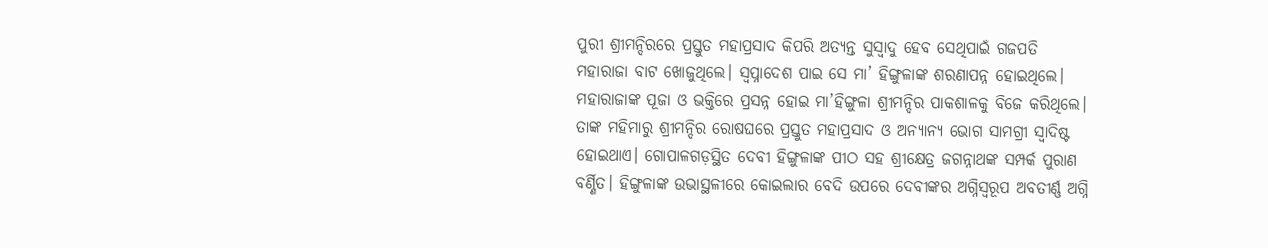ପୁରୀ ଶ୍ରୀମନ୍ଦିରରେ ପ୍ରସ୍ତୁତ ମହାପ୍ରସାଦ କିପରି ଅତ୍ୟନ୍ତ ସୁସ୍ୱାଦୁ ହେବ ସେଥିପାଇଁ ଗଜପତି ମହାରାଜା ବାଟ ଖୋଜୁଥିଲେ। ସ୍ବପ୍ନାଦେଶ ପାଇ ସେ ମା’ ହିଙ୍ଗୁଳାଙ୍କ ଶରଣାପନ୍ନ ହୋଇଥିଲେ। ମହାରାଜାଙ୍କ ପୂଜା ଓ ଭକ୍ତିରେ ପ୍ରସନ୍ନ ହୋଇ ମା’ହିଙ୍ଗୁଳା ଶ୍ରୀମନ୍ଦିର ପାକଶାଳକୁ ବିଜେ କରିଥିଲେ। ତାଙ୍କ ମହିମାରୁ ଶ୍ରୀମନ୍ଦିର ରୋଷଘରେ ପ୍ରସ୍ତୁତ ମହାପ୍ରସାଦ ଓ ଅନ୍ୟାନ୍ୟ ଭୋଗ ସାମଗ୍ରୀ ସ୍ୱାଦିଷ୍ଟ ହୋଇଥାଏ। ଗୋପାଳଗଡ଼ସ୍ଥିତ ଦେବୀ ହିଙ୍ଗୁଳାଙ୍କ ପୀଠ ସହ ଶ୍ରୀକ୍ଷେତ୍ର ଜଗନ୍ନାଥଙ୍କ ସମ୍ପର୍କ ପୁରାଣ ବର୍ଣ୍ଣିତ। ହିଙ୍ଗୁଳାଙ୍କ ଉଭାସ୍ଥଳୀରେ କୋଇଲାର ବେଦି ଉପରେ ଦେବୀଙ୍କର ଅଗ୍ନିସ୍ୱରୂପ ଅବତୀର୍ଣ୍ଣ ଅଗ୍ନି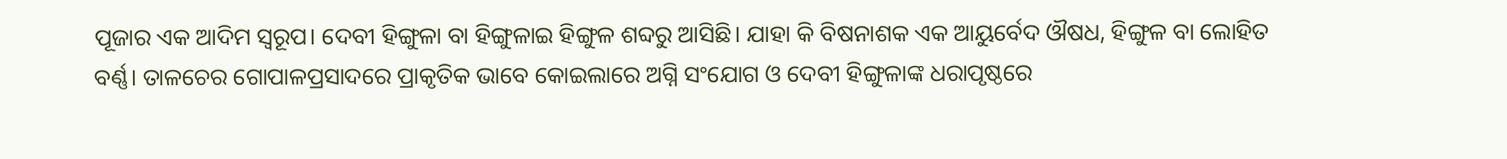ପୂଜାର ଏକ ଆଦିମ ସ୍ୱରୂପ। ଦେବୀ ହିଙ୍ଗୁଳା ବା ହିଙ୍ଗୁଳାଇ ହିଙ୍ଗୁଳ ଶବ୍ଦରୁ ଆସିଛି। ଯାହା କି ବିଷନାଶକ ଏକ ଆୟୁର୍ବେଦ ଔଷଧ, ହିଙ୍ଗୁଳ ବା ଲୋହିତ ବର୍ଣ୍ଣ। ତାଳଚେର ଗୋପାଳପ୍ରସାଦରେ ପ୍ରାକୃତିକ ଭାବେ କୋଇଲାରେ ଅଗ୍ନି ସଂଯୋଗ ଓ ଦେବୀ ହିଙ୍ଗୁଳାଙ୍କ ଧରାପୃଷ୍ଠରେ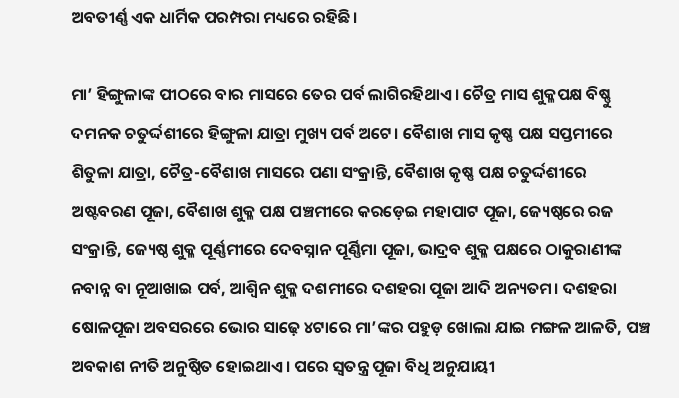ଅବତୀର୍ଣ୍ଣ ଏକ ଧାର୍ମିକ ପରମ୍ପରା ମଧ୍ୟରେ ରହିଛି।

ମା’ ହିଙ୍ଗୁଳାଙ୍କ ପୀଠରେ ବାର ମାସରେ ତେର ପର୍ବ ଲାଗିରହିଥାଏ। ଚୈତ୍ର ମାସ ଶୁକ୍ଳପକ୍ଷ ବିଷ୍ଣୁ ଦମନକ ଚତୁର୍ଦ୍ଦଶୀରେ ହିଙ୍ଗୁଳା ଯାତ୍ରା ମୁଖ୍ୟ ପର୍ବ ଅଟେ। ବୈଶାଖ ମାସ କୃଷ୍ଣ ପକ୍ଷ ସପ୍ତମୀରେ ଶିତୁଳା ଯାତ୍ରା, ଚୈତ୍ର-ବୈଶାଖ ମାସରେ ପଣା ସଂକ୍ରାନ୍ତି, ବୈଶାଖ କୃଷ୍ଣ ପକ୍ଷ ଚତୁର୍ଦ୍ଦଶୀରେ ଅଷ୍ଟବରଣ ପୂଜା, ବୈଶାଖ ଶୁକ୍ଳ ପକ୍ଷ ପଞ୍ଚମୀରେ କରଡ଼େଇ ମହାପାଟ ପୂଜା, ଜ୍ୟେଷ୍ଠରେ ରଜ ସଂକ୍ରାନ୍ତି, ଜ୍ୟେଷ୍ଠ ଶୁକ୍ଳ ପୂର୍ଣ୍ଣମୀରେ ଦେବସ୍ନାନ ପୂର୍ଣ୍ଣିମା ପୂଜା, ଭାଦ୍ରବ ଶୁକ୍ଳ ପକ୍ଷରେ ଠାକୁରାଣୀଙ୍କ ନବାନ୍ନ ବା ନୂଆଖାଇ ପର୍ବ, ଆଶ୍ବିନ ଶୁକ୍ଳ ଦଶମୀରେ ଦଶହରା ପୂଜା ଆଦି ଅନ୍ୟତମ। ଦଶହରା ଷୋଳପୂଜା ଅବସରରେ ଭୋର ସାଢ଼େ ୪ଟାରେ ମା’ଙ୍କର ପହୁଡ଼ ଖୋଲା ଯାଇ ମଙ୍ଗଳ ଆଳତି, ପଞ୍ଚ ଅବକାଶ ନୀତି ଅନୁଷ୍ଠିତ ହୋଇଥାଏ। ପରେ ସ୍ବତନ୍ତ୍ର ପୂଜା ବିଧି ଅନୁଯାୟୀ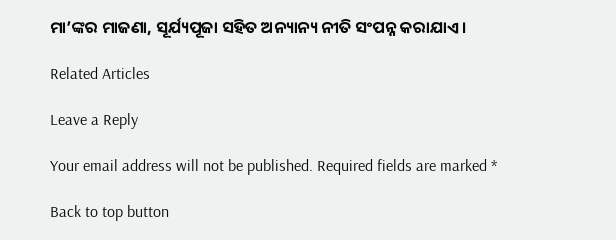ମା’ଙ୍କର ମାଜଣା, ସୂର୍ଯ୍ୟପୂଜା ସହିତ ଅନ୍ୟାନ୍ୟ ନୀତି ସଂପନ୍ନ କରାଯାଏ।

Related Articles

Leave a Reply

Your email address will not be published. Required fields are marked *

Back to top button